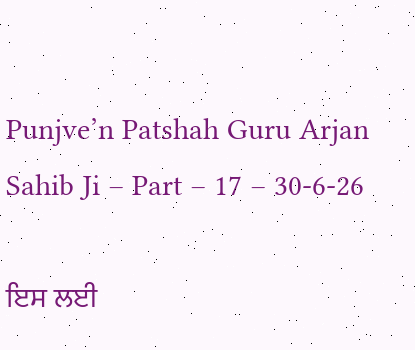Punjve’n Patshah Guru Arjan Sahib Ji – Part – 17 – 30-6-26

ਇਸ ਲਈ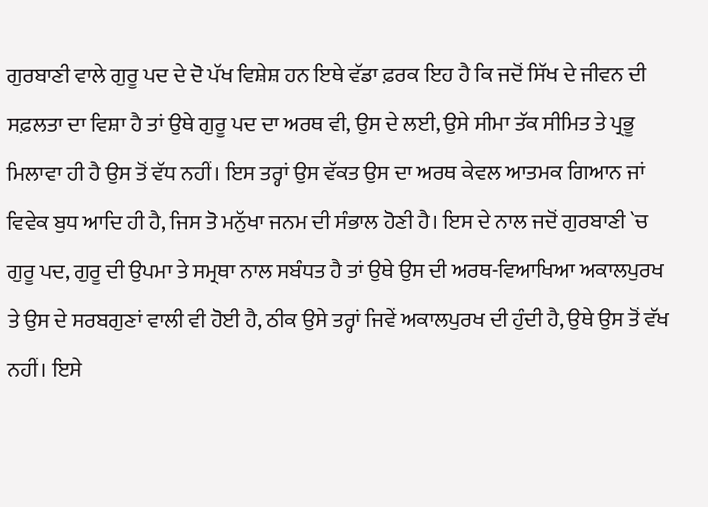ਗੁਰਬਾਣੀ ਵਾਲੇ ਗੁਰੂ ਪਦ ਦੇ ਦੋ ਪੱਖ ਵਿਸ਼ੇਸ਼ ਹਨ ਇਥੇ ਵੱਡਾ ਫ਼ਰਕ ਇਹ ਹੈ ਕਿ ਜਦੋਂ ਸਿੱਖ ਦੇ ਜੀਵਨ ਦੀ ਸਫ਼ਲਤਾ ਦਾ ਵਿਸ਼ਾ ਹੈ ਤਾਂ ਉਥੇ ਗੁਰੂ ਪਦ ਦਾ ਅਰਥ ਵੀ, ਉਸ ਦੇ ਲਈ, ਉਸੇ ਸੀਮਾ ਤੱਕ ਸੀਮਿਤ ਤੇ ਪ੍ਰਭੂ ਮਿਲਾਵਾ ਹੀ ਹੈ ਉਸ ਤੋਂ ਵੱਧ ਨਹੀਂ। ਇਸ ਤਰ੍ਹਾਂ ਉਸ ਵੱਕਤ ਉਸ ਦਾ ਅਰਥ ਕੇਵਲ ਆਤਮਕ ਗਿਆਨ ਜਾਂ ਵਿਵੇਕ ਬੁਧ ਆਦਿ ਹੀ ਹੈ, ਜਿਸ ਤੋ ਮਨੁੱਖਾ ਜਨਮ ਦੀ ਸੰਭਾਲ ਹੋਣੀ ਹੈ। ਇਸ ਦੇ ਨਾਲ ਜਦੋਂ ਗੁਰਬਾਣੀ `ਚ ਗੁਰੂ ਪਦ, ਗੁਰੂ ਦੀ ਉਪਮਾ ਤੇ ਸਮ੍ਰਥਾ ਨਾਲ ਸਬੰਧਤ ਹੈ ਤਾਂ ਉਥੇ ਉਸ ਦੀ ਅਰਥ-ਵਿਆਖਿਆ ਅਕਾਲਪੁਰਖ ਤੇ ਉਸ ਦੇ ਸਰਬਗੁਣਾਂ ਵਾਲੀ ਵੀ ਹੋਈ ਹੈ, ਠੀਕ ਉਸੇ ਤਰ੍ਹਾਂ ਜਿਵੇਂ ਅਕਾਲਪੁਰਖ ਦੀ ਹੁੰਦੀ ਹੈ, ਉਥੇ ਉਸ ਤੋਂ ਵੱਖ ਨਹੀਂ। ਇਸੇ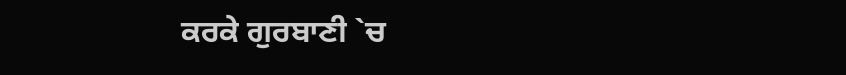ਕਰਕੇ ਗੁਰਬਾਣੀ `ਚ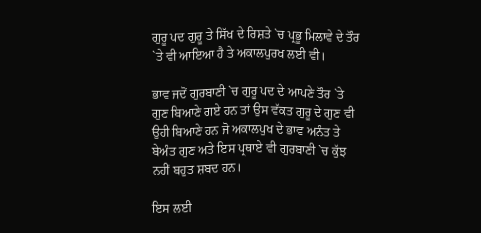ਗੁਰੂ ਪਦ ਗੁਰੂ ਤੇ ਸਿੱਖ ਦੇ ਰਿਸ਼ਤੇ `ਚ ਪ੍ਰਭੂ ਮਿਲਾਵੇ ਦੇ ਤੌਰ `ਤੇ ਵੀ ਆਇਆ ਹੈ ਤੇ ਅਕਾਲਪੁਰਖ ਲਈ ਵੀ।

ਭਾਵ ਜਦੋਂ ਗੁਰਬਾਣੀ `ਚ ਗੁਰੂ ਪਦ ਦੇ ਆਪਣੇ ਤੌਰ `ਤੇ ਗੁਣ ਬਿਆਣੇ ਗਏ ਹਨ ਤਾਂ ਉਸ ਵੱਕਤ ਗੁਰੂ ਦੇ ਗੁਣ ਵੀ ਉਹੀ ਬਿਆਣੇ ਹਨ ਜੋ ਅਕਾਲਪੁਖ ਦੇ ਭਾਵ ਅਨੰਤ ਤੇ ਬੇਅੰਤ ਗੁਣ ਅਤੇ ਇਸ ਪ੍ਰਥਾਏ ਵੀ ਗੁਰਬਾਣੀ `ਚ ਕੁੱਝ ਨਹੀਂ ਬਹੁਤ ਸ਼ਬਦ ਹਨ।

ਇਸ ਲਈ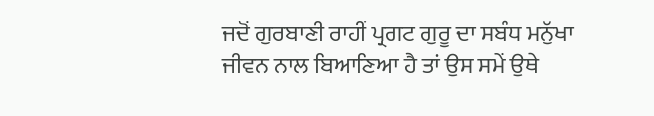ਜਦੋਂ ਗੁਰਬਾਣੀ ਰਾਹੀਂ ਪ੍ਰਗਟ ਗੁਰੂ ਦਾ ਸਬੰਧ ਮਨੁੱਖਾ ਜੀਵਨ ਨਾਲ ਬਿਆਣਿਆ ਹੈ ਤਾਂ ਉਸ ਸਮੇਂ ਉਥੇ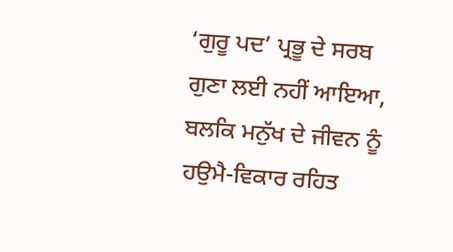‘ਗੁਰੂ ਪਦ’ ਪ੍ਰਭੂ ਦੇ ਸਰਬ ਗੁਣਾ ਲਈ ਨਹੀਂ ਆਇਆ, ਬਲਕਿ ਮਨੁੱਖ ਦੇ ਜੀਵਨ ਨੂੰ ਹਉਮੈ-ਵਿਕਾਰ ਰਹਿਤ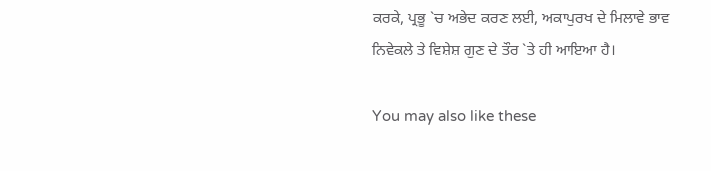ਕਰਕੇ, ਪ੍ਰਭੂ `ਚ ਅਭੇਦ ਕਰਣ ਲਈ, ਅਕਾਪੁਰਖ ਦੇ ਮਿਲਾਵੇ ਭਾਵ ਨਿਵੇਕਲੇ ਤੇ ਵਿਸ਼ੇਸ਼ ਗੁਣ ਦੇ ਤੌਰ `ਤੇ ਹੀ ਆਇਆ ਹੈ।

You may also like these